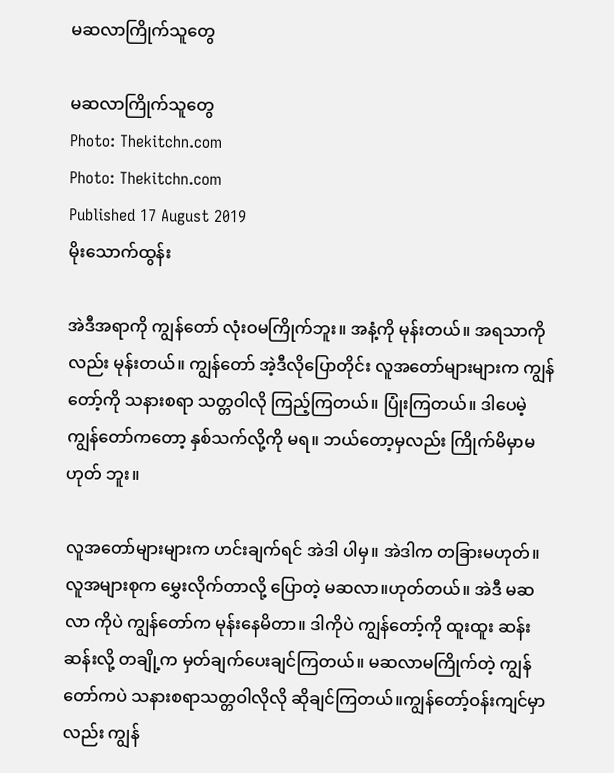မဆလာကြိုက်သူတွေ

မဆလာကြိုက်သူတွေ
Photo: Thekitchn.com
Photo: Thekitchn.com
Published 17 August 2019
မိုးသောက်ထွန်း

အဲဒီအရာကို ကျွန်တော် လုံးဝမကြိုက်ဘူး။ အနံ့ကို မုန်းတယ်။ အရသာကိုလည်း မုန်းတယ်။ ကျွန်တော် အဲ့ဒီလိုပြောတိုင်း လူအတော်များများက ကျွန်တော့်ကို သနားစရာ သတ္တဝါလို ကြည့်ကြတယ်။ ပြုံးကြတယ်။ ဒါပေမဲ့ ကျွန်တော်ကတော့ နှစ်သက်လို့ကို မရ။ ဘယ်တော့မှလည်း ကြိုက်မိမှာမဟုတ် ဘူး။

လူအတော်များများက ဟင်းချက်ရင် အဲဒါ ပါမှ။ အဲဒါက တခြားမဟုတ်။ လူအများစုက မွှေးလိုက်တာလို့ ပြောတဲ့ မဆလာ။ဟုတ်တယ်။ အဲဒီ မဆလာ ကိုပဲ ကျွန်တော်က မုန်းနေမိတာ။ ဒါကိုပဲ ကျွန်တော့်ကို ထူးထူး ဆန်းဆန်းလို့ တချို့က မှတ်ချက်ပေးချင်ကြတယ်။ မဆလာမကြိုက်တဲ့ ကျွန်တော်ကပဲ သနားစရာသတ္တဝါလိုလို ဆိုချင်ကြတယ်။ကျွန်တော့်ဝန်းကျင်မှာလည်း ကျွန်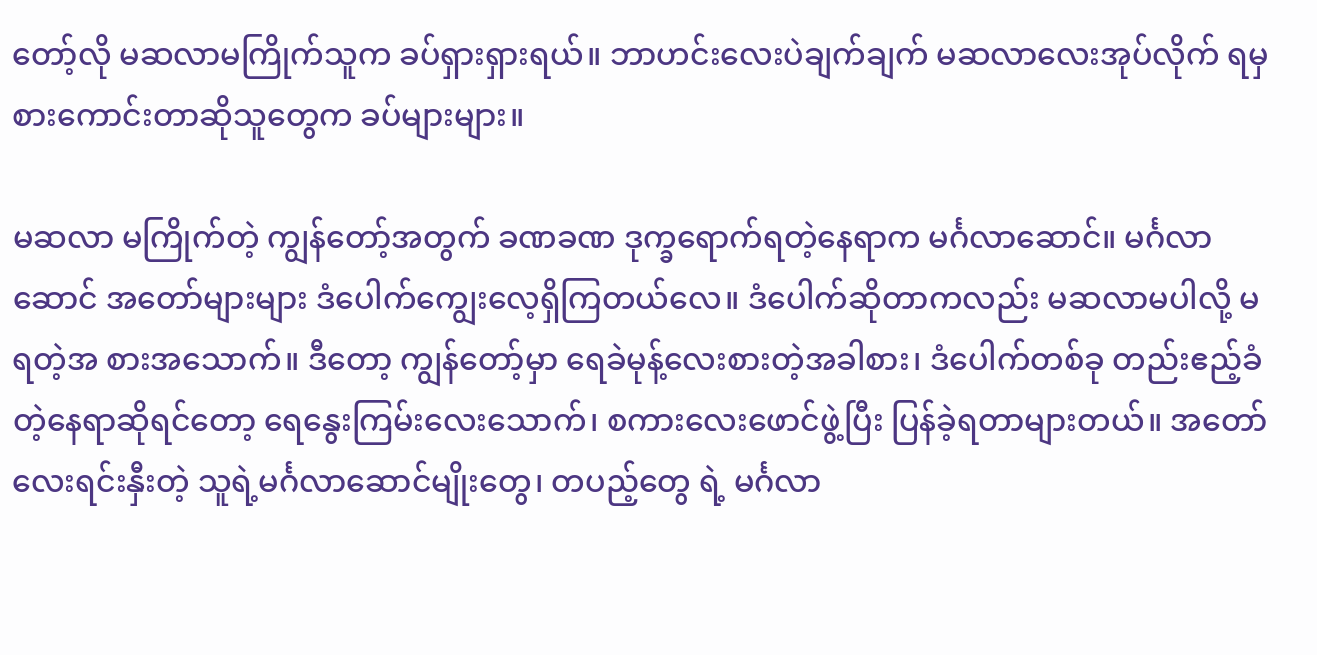တော့်လို မဆလာမကြိုက်သူက ခပ်ရှားရှားရယ်။ ဘာဟင်းလေးပဲချက်ချက် မဆလာလေးအုပ်လိုက် ရမှ စားကောင်းတာဆိုသူတွေက ခပ်များများ။

မဆလာ မကြိုက်တဲ့ ကျွန်တော့်အတွက် ခဏခဏ ဒုက္ခရောက်ရတဲ့နေရာက မင်္ဂလာဆောင်။ မင်္ဂလာဆောင် အတော်များများ ဒံပေါက်ကျွေးလေ့ရှိကြတယ်လေ။ ဒံပေါက်ဆိုတာကလည်း မဆလာမပါလို့ မရတဲ့အ စားအသောက်။ ဒီတော့ ကျွန်တော့်မှာ ရေခဲမုန့်လေးစားတဲ့အခါစား၊ ဒံပေါက်တစ်ခု တည်းဧည့်ခံတဲ့နေရာဆိုရင်တော့ ရေနွေးကြမ်းလေးသောက်၊ စကားလေးဖောင်ဖွဲ့ပြီး ပြန်ခဲ့ရတာများတယ်။ အတော်လေးရင်းနှီးတဲ့ သူရဲ့မင်္ဂလာဆောင်မျိုးတွေ၊ တပည့်တွေ ရဲ့ မင်္ဂလာ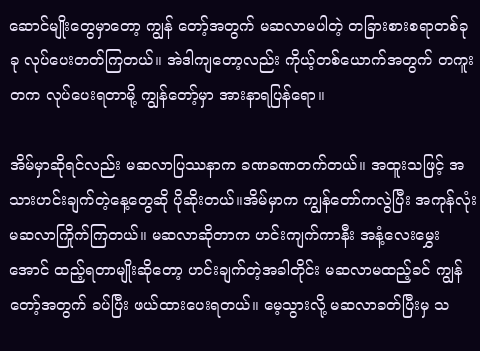ဆောင်မျိုးတွေမှာတော့ ကျွန် တော့်အတွက် မဆလာမပါတဲ့ တခြားစားစရာတစ်ခုခု လုပ်ပေးတတ်ကြတယ်။ အဲဒါကျတော့လည်း ကိုယ့်တစ်ယောက်အတွက် တကူးတက လုပ်ပေးရတာမို့ ကျွန်တော့်မှာ အားနာရပြန်ရော။

အိမ်မှာဆိုရင်လည်း မဆလာပြဿနာက ခဏခဏတက်တယ်။ အထူးသဖြင့် အသားဟင်းချက်တဲ့နေ့တွေဆို ပိုဆိုးတယ်။အိမ်မှာက ကျွန်တော်ကလွဲပြီး အကုန်လုံး  မဆလာကြိုက်ကြတယ်။ မဆလာဆိုတာက ဟင်းကျက်ကာနီး အနံ့လေးမွှေးအောင် ထည့်ရတာမျိုးဆိုတော့ ဟင်းချက်တဲ့အခါတိုင်း မဆလာမထည့်ခင် ကျွန်တော့်အတွက် ခပ်ပြီး ဖယ်ထားပေးရတယ်။ မေ့သွားလို့ မဆလာခတ်ပြီးမှ သ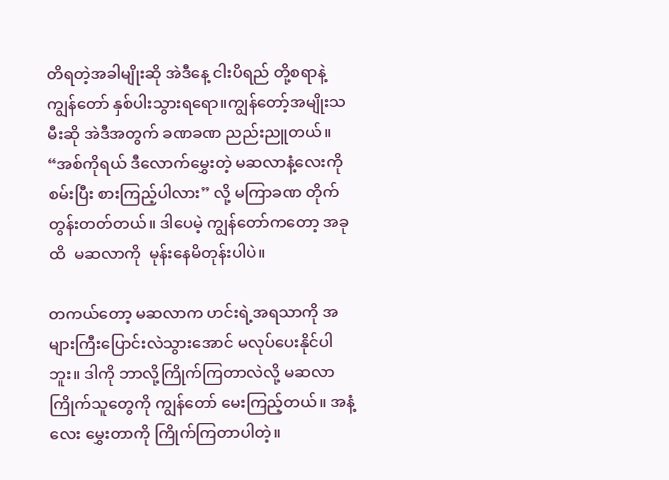တိရတဲ့အခါမျိုးဆို အဲဒီနေ့ ငါးပိရည် တို့စရာနဲ့ ကျွန်တော် နှစ်ပါးသွားရရော။ကျွန်တော့်အမျိုးသမီးဆို အဲဒီအတွက် ခဏခဏ ညည်းညူတယ်။ “အစ်ကိုရယ် ဒီလောက်မွှေးတဲ့ မဆလာနံ့လေးကို စမ်းပြီး စားကြည့်ပါလား” လို့ မကြာခဏ တိုက်တွန်းတတ်တယ်။ ဒါပေမဲ့ ကျွန်တော်ကတော့ အခုထိ  မဆလာကို  မုန်းနေမိတုန်းပါပဲ။

တကယ်တော့ မဆလာက ဟင်းရဲ့အရသာကို အများကြီးပြောင်းလဲသွားအောင် မလုပ်ပေးနိုင်ပါဘူး။ ဒါကို ဘာလို့ကြိုက်ကြတာလဲလို့ မဆလာကြိုက်သူတွေကို ကျွန်တော် မေးကြည့်တယ်။ အနံ့လေး မွှေးတာကို ကြိုက်ကြတာပါတဲ့။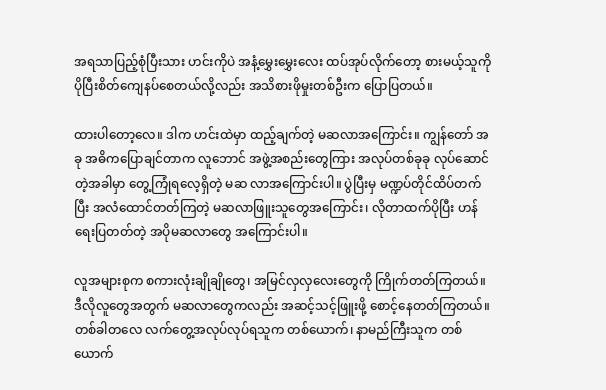အရသာပြည့်စုံပြီးသား ဟင်းကိုပဲ အနံ့မွှေးမွှေးလေး ထပ်အုပ်လိုက်တော့ စားမယ့်သူကို ပိုပြီးစိတ်ကျေနပ်စေတယ်လို့လည်း အသိစားဖိုမှုးတစ်ဦးက ပြောပြတယ်။

ထားပါတော့လေ။ ဒါက ဟင်းထဲမှာ ထည့်ချက်တဲ့ မဆလာအကြောင်း။ ကျွန်တော် အခု အဓိကပြောချင်တာက လူဘောင် အဖွဲ့အစည်းတွေကြား အလုပ်တစ်ခုခု လုပ်ဆောင်တဲ့အခါမှာ တွေ့ကြုံရလေ့ရှိတဲ့ မဆ လာအကြောင်းပါ။ ပွဲပြီးမှ မဏ္ဍပ်တိုင်ထိပ်တက်ပြီး အလံထောင်တတ်ကြတဲ့ မဆလာဖြူးသူတွေအကြောင်း၊ လိုတာထက်ပိုပြီး ဟန်ရေးပြတတ်တဲ့ အပိုမဆလာတွေ အကြောင်းပါ။

လူအများစုက စကားလုံးချိုချိုတွေ၊ အမြင်လှလှလေးတွေကို ကြိုက်တတ်ကြတယ်။ ဒီလိုလူတွေအတွက် မဆလာတွေကလည်း အဆင့်သင့်ဖြူးဖို့ စောင့်နေတတ်ကြတယ်။တစ်ခါတလေ လက်တွေ့အလုပ်လုပ်ရသူက တစ်ယောက်၊ နာမည်ကြီးသူက တစ်ယောက်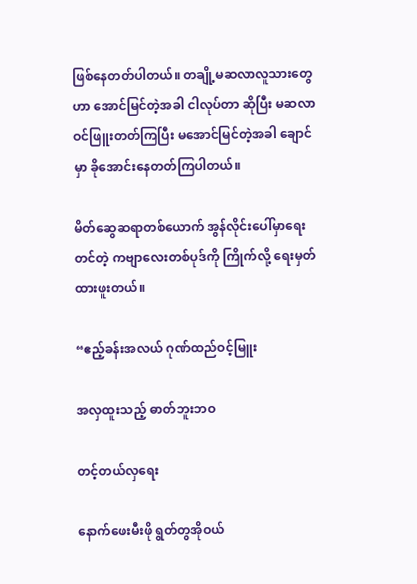ဖြစ်နေတတ်ပါတယ်။ တချို့မဆလာလူသားတွေဟာ အောင်မြင်တဲ့အခါ ငါလုပ်တာ ဆိုပြီး မဆလာဝင်ဖြူးတတ်ကြပြီး မအောင်မြင်တဲ့အခါ ချောင်မှာ ခိုအောင်းနေတတ်ကြပါတယ်။

မိတ်ဆွေဆရာတစ်ယောက် အွန်လိုင်းပေါ်မှာရေးတင်တဲ့ ကဗျာလေးတစ်ပုဒ်ကို ကြိုက်လို့ ရေးမှတ်ထားဖူးတယ်။

“ဧည့်ခန်းအလယ် ဂုဏ်ထည်ဝင့်မြူး

အလှထူးသည့် ဓာတ်ဘူးဘဝ

တင့်တယ်လှရေး

နောက်ဖေးမီးဖို ရွတ်တွအိုဝယ်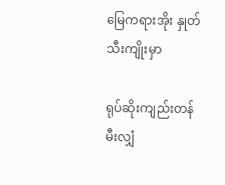မြေကရားအိုး နှုတ်သီးကျိုးမှာ

ရုပ်ဆိုးကျည်းတန် မီးလျှံ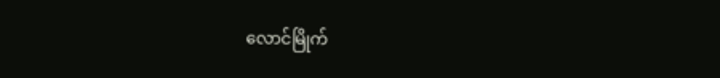လောင်မြိုက်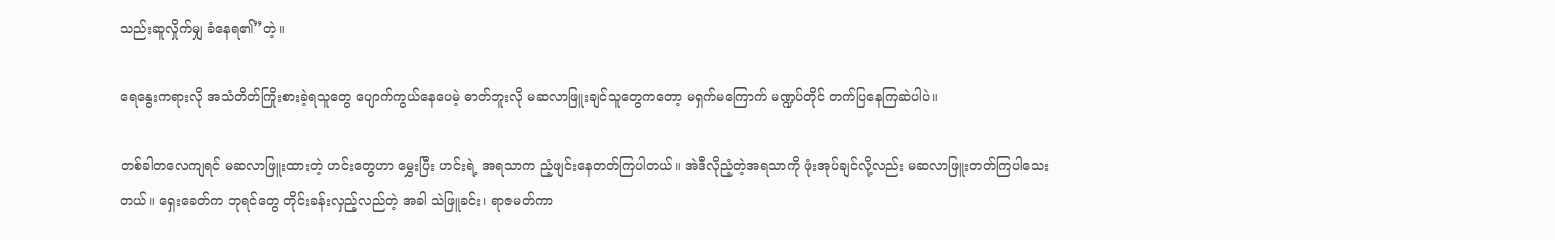သည်းဆူလှိုက်မျှ ခံနေရ၏”တဲ့။

ရေနွေးကရားလို အသံတိတ်ကြိုးစားခဲ့ရသူတွေ ပျောက်ကွယ်နေပေမဲ့ ဓာတ်ဘူးလို မဆလာဖြူးချင်သူတွေကတော့ မရှက်မကြောက် မဏ္ဍပ်တိုင် တက်ပြနေကြဆဲပါပဲ။

တစ်ခါတလေကျရင် မဆလာဖြူးထားတဲ့ ဟင်းတွေဟာ မွှေးပြီး ဟင်းရဲ့ အရသာက ညံ့ဖျင်းနေတတ်ကြပါတယ်။ အဲဒီလိုညံ့တဲ့အရသာကို ဖုံးအုပ်ချင်လို့လည်း မဆလာဖြူးတတ်ကြပါသေးတယ်။ ရှေးခေတ်က ဘုရင်တွေ တိုင်းခန်းလှည့်လည်တဲ့ အခါ သဲဖြူခင်း၊ ရာဇမတ်ကာ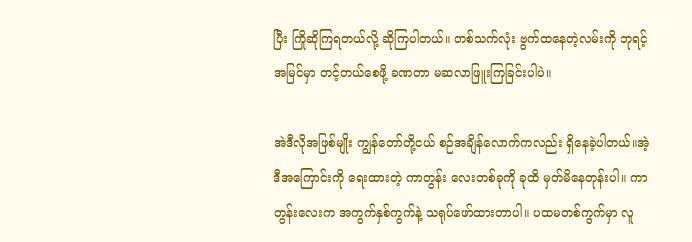ပြီး ကြိုဆိုကြရတယ်လို့ ဆိုကြပါတယ်။ တစ်သက်လုံး ဗွက်ထနေတဲ့လမ်းကို ဘုရင့်အမြင်မှာ တင့်တယ်စေဖို့ ခဏတာ မဆလာဖြူးကြခြင်းပါပဲ။

အဲဒီလိုအဖြစ်မျိုး ကျွန်တော်တို့ငယ် စဉ်အချိန်လောက်ကလည်း ရှိနေခဲ့ပါတယ်။အဲ့ဒီအကြောင်းကို ရေးထားတဲ့ ကာတွန်း လေးတစ်ခုကို ခုထိ မှတ်မိနေတုန်းပါ။ ကာတွန်းလေးက အကွက်နှစ်ကွက်နဲ့ သရုပ်ဖော်ထားတာပါ။ ပထမတစ်ကွက်မှာ လူ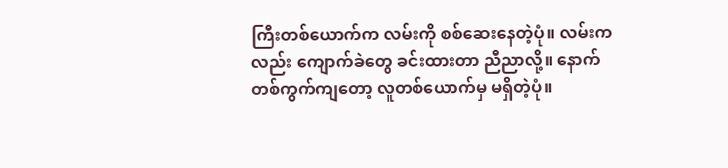ကြီးတစ်ယောက်က လမ်းကို စစ်ဆေးနေတဲ့ပုံ။ လမ်းကလည်း ကျောက်ခဲတွေ ခင်းထားတာ ညီညာလို့။ နောက်တစ်ကွက်ကျတော့ လူတစ်ယောက်မှ မရှိတဲ့ပုံ။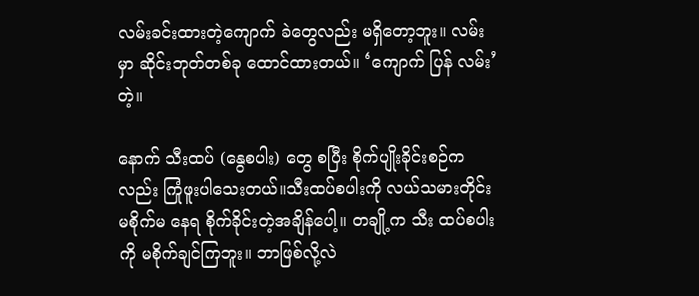လမ်းခင်းထားတဲ့ကျောက် ခဲတွေလည်း မရှိတော့ဘူး။ လမ်းမှာ ဆိုင်းဘုတ်တစ်ခု ထောင်ထားတယ်။ ‘ကျောက် ပြန် လမ်း’ တဲ့။

နောက် သီးထပ် (နွေစပါး) တွေ စပြီး စိုက်ပျိုးခိုင်းစဉ်ကလည်း ကြုံဖူးပါသေးတယ်။သီးထပ်စပါးကို လယ်သမားတိုင်း မစိုက်မ နေရ စိုက်ခိုင်းတဲ့အချိန်ပေါ့။ တချို့က သီး ထပ်စပါးကို မစိုက်ချင်ကြဘူး။ ဘာဖြစ်လို့လဲ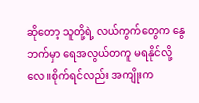ဆိုတော့ သူတို့ရဲ့ လယ်ကွက်တွေက နွေဘက်မှာ ရေအလွယ်တကူ မရနိုင်လို့လေ။စိုက်ရင်လည်း အကျိုးက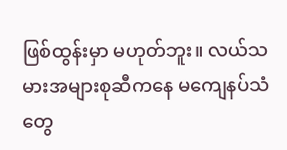ဖြစ်ထွန်းမှာ မဟုတ်ဘူး။ လယ်သမားအများစုဆီကနေ မကျေနပ်သံတွေ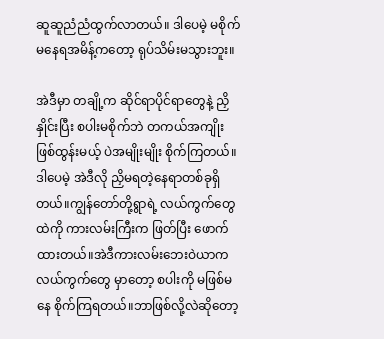ဆူဆူညံညံထွက်လာတယ်။ ဒါပေမဲ့ မစိုက်မနေရအမိန့်ကတော့ ရုပ်သိမ်းမသွားဘူး။

အဲဒီမှာ တချို့က ဆိုင်ရာပိုင်ရာတွေနဲ့ ညှိနှိုင်းပြီး စပါးမစိုက်ဘဲ တကယ်အကျိုး ဖြစ်ထွန်းမယ့် ပဲအမျိုးမျိုး စိုက်ကြတယ်။ ဒါပေမဲ့ အဲဒီလို ညှိမရတဲ့နေရာတစ်ခုရှိတယ်။ကျွန်တော်တို့ရွာရဲ့ လယ်ကွက်တွေထဲကို ကားလမ်းကြီးက ဖြတ်ပြီး ဖောက်ထားတယ်။အဲဒီကားလမ်းဘေးဝဲယာက လယ်ကွက်တွေ မှာတော့ စပါးကို မဖြစ်မနေ စိုက်ကြရတယ်။ဘာဖြစ်လို့လဲဆိုတော့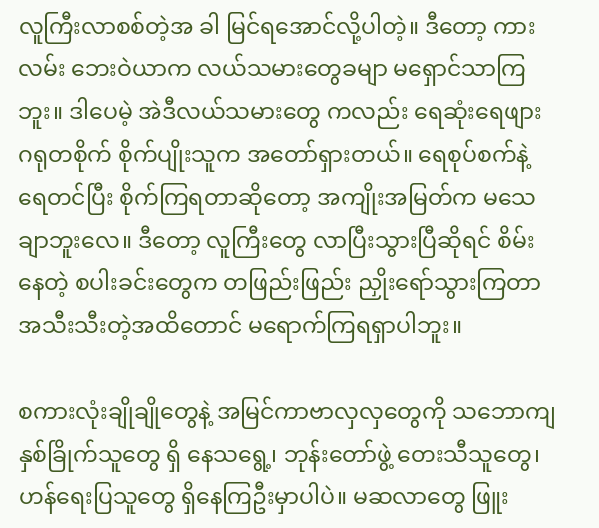လူကြီးလာစစ်တဲ့အ ခါ မြင်ရအောင်လို့ပါတဲ့။ ဒီတော့ ကားလမ်း ဘေးဝဲယာက လယ်သမားတွေခမျာ မရှောင်သာကြဘူး။ ဒါပေမဲ့ အဲဒီလယ်သမားတွေ ကလည်း ရေဆုံးရေဖျား ဂရုတစိုက် စိုက်ပျိုးသူက အတော်ရှားတယ်။ ရေစုပ်စက်နဲ့ ရေတင်ပြီး စိုက်ကြရတာဆိုတော့ အကျိုးအမြတ်က မသေချာဘူးလေ။ ဒီတော့ လူကြီးတွေ လာပြီးသွားပြီဆိုရင် စိမ်းနေတဲ့ စပါးခင်းတွေက တဖြည်းဖြည်း ညှိုးရော်သွားကြတာ အသီးသီးတဲ့အထိတောင် မရောက်ကြရရှာပါဘူး။

စကားလုံးချိုချိုတွေနဲ့ အမြင်ကာဗာလှလှတွေကို သဘောကျနှစ်ခြိုက်သူတွေ ရှိ နေသရွေ့၊ ဘုန်းတော်ဖွဲ့ တေးသီသူတွေ၊ ဟန်ရေးပြသူတွေ ရှိနေကြဦးမှာပါပဲ။ မဆလာတွေ ဖြူး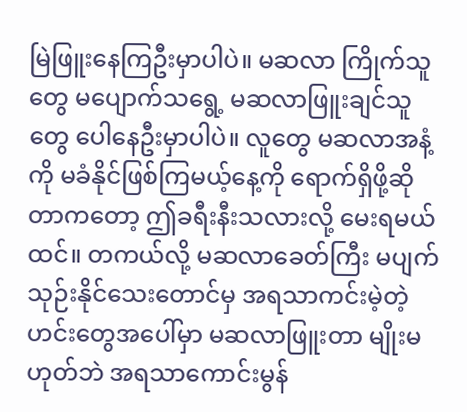မြဲဖြူးနေကြဦးမှာပါပဲ။ မဆလာ ကြိုက်သူတွေ မပျောက်သရွေ့ မဆလာဖြူးချင်သူတွေ ပေါနေဦးမှာပါပဲ။ လူတွေ မဆလာအနံ့ကို မခံနိုင်ဖြစ်ကြမယ့်နေ့ကို ရောက်ရှိဖို့ဆိုတာကတော့ ဤခရီးနီးသလားလို့ မေးရမယ်ထင်။ တကယ်လို့ မဆလာခေတ်ကြီး မပျက်သုဉ်းနိုင်သေးတောင်မှ အရသာကင်းမဲ့တဲ့ ဟင်းတွေအပေါ်မှာ မဆလာဖြူးတာ မျိုးမဟုတ်ဘဲ အရသာကောင်းမွန်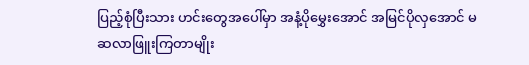ပြည့်စုံပြီးသား ဟင်းတွေအပေါ်မှာ အနံ့ပိုမွှေးအောင် အမြင်ပိုလှအောင် မဆလာဖြူးကြတာမျိုး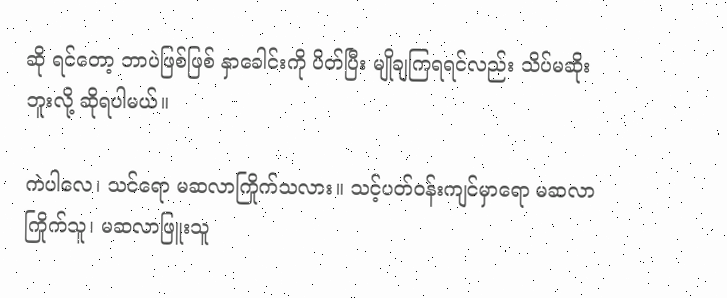ဆို ရင်တော့ ဘာပဲဖြစ်ဖြစ် နှာခေါင်းကို ပိတ်ပြီး မျိုချကြရရင်လည်း သိပ်မဆိုးဘူးလို့ ဆိုရပါမယ်။

ကဲပါလေ၊ သင်ရော မဆလာကြိုက်သလား။ သင့်ပတ်ဝန်းကျင်မှာရော မဆလာကြိုက်သူ၊ မဆလာဖြူးသူ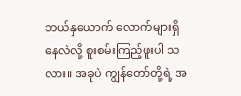ဘယ်နှယောက် လောက်များရှိနေလဲလို့ စူးစမ်းကြည့်ဖူးပါ သလား။ အခုပဲ ကျွန်တော်တို့ရဲ့ အ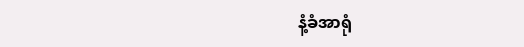နံ့ခံအာရုံ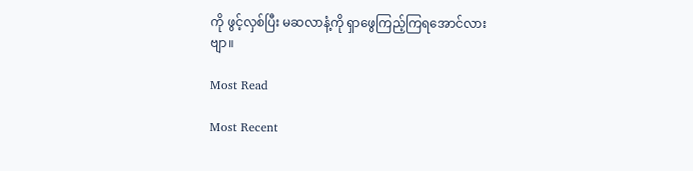ကို ဖွင့်လှစ်ပြီး မဆလာနံ့ကို ရှာဖွေကြည့်ကြရအောင်လားဗျာ။

Most Read

Most Recent